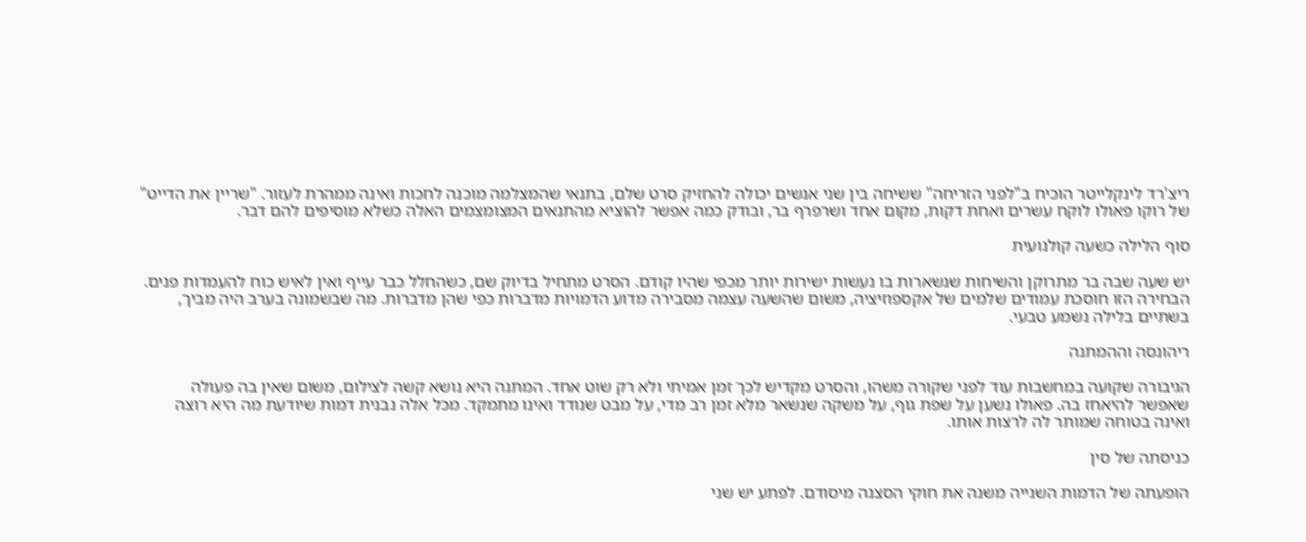ריצ'רד לינקלייטר הוכיח ב"לפני הזריחה" ששיחה בין שני אנשים יכולה להחזיק סרט שלם, בתנאי שהמצלמה מוכנה לחכות ואינה ממהרת לעזור. "שריין את הדייט" של רוקו פאולו לוקח עשרים ואחת דקות, מקום אחד ושרפרף בר, ובודק כמה אפשר להוציא מהתנאים המצומצמים האלה כשלא מוסיפים להם דבר.

סוף הלילה כשעה קולנועית

יש שעה שבה בר מתרוקן והשיחות שנשארות בו נעשות ישירות יותר מכפי שהיו קודם. הסרט מתחיל בדיוק שם, כשהחלל כבר עייף ואין לאיש כוח להעמדות פנים. הבחירה הזו חוסכת עמודים שלמים של אקספוזיציה, משום שהשעה עצמה מסבירה מדוע הדמויות מדברות כפי שהן מדברות. מה שבשמונה בערב היה מביך, בשתיים בלילה נשמע טבעי.

ריהונסה וההמתנה

הגיבורה שקועה במחשבות עוד לפני שקורה משהו, והסרט מקדיש לכך זמן אמיתי ולא רק שוט אחד. המתנה היא נושא קשה לצילום, משום שאין בה פעולה שאפשר להיאחז בה. פאולו נשען על שפת גוף, על משקה שנשאר מלא זמן רב מדי, על מבט שנודד ואינו מתמקד. מכל אלה נבנית דמות שיודעת מה היא רוצה ואינה בטוחה שמותר לה לרצות אותו.

כניסתה של סין

הופעתה של הדמות השנייה משנה את חוקי הסצנה מיסודם. לפתע יש שני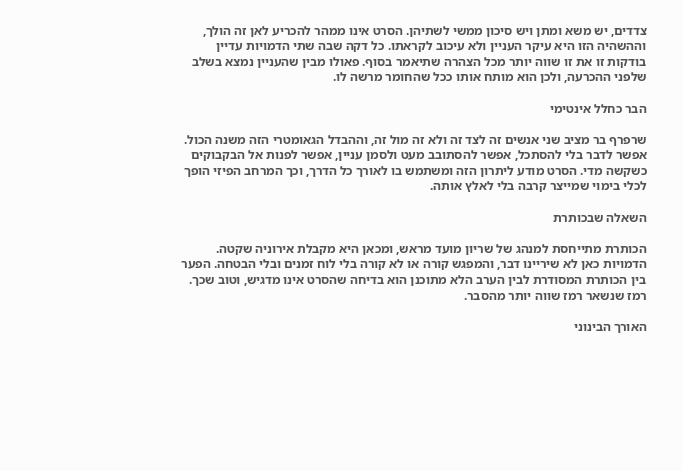צדדים, יש משא ומתן ויש סיכון ממשי לשתיהן. הסרט אינו ממהר להכריע לאן זה הולך, וההשהיה הזו היא עיקר העניין ולא עיכוב לקראתו. כל דקה שבה שתי הדמויות עדיין בודקות זו את זו שווה יותר מכל הצהרה שתיאמר בסוף. פאולו מבין שהעניין נמצא בשלב שלפני ההכרעה, ולכן הוא מותח אותו ככל שהחומר מרשה לו.

הבר כחלל אינטימי

שרפרף בר מציב שני אנשים זה לצד זה ולא זה מול זה, וההבדל הגאומטרי הזה משנה הכול. אפשר לדבר בלי להסתכל, אפשר להסתובב מעט ולסמן עניין, אפשר לפנות אל הבקבוקים כשקשה מדי. הסרט מודע ליתרון הזה ומשתמש בו לאורך כל הדרך, וכך המרחב הפיזי הופך לכלי בימוי שמייצר קרבה בלי לאלץ אותה.

השאלה שבכותרת

הכותרת מתייחסת למנהג של שריון מועד מראש, ומכאן היא מקבלת אירוניה שקטה. הדמויות כאן לא שיריינו דבר, והמפגש קורה או לא קורה בלי לוח זמנים ובלי הבטחה. הפער בין הכותרת המסודרת לבין הערב הלא מתוכנן הוא בדיחה שהסרט אינו מדגיש, וטוב שכך. רמז שנשאר רמז שווה יותר מהסבר.

האורך הבינוני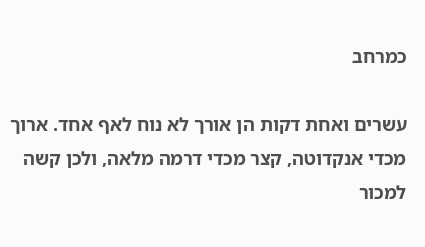כמרחב

עשרים ואחת דקות הן אורך לא נוח לאף אחד. ארוך מכדי אנקדוטה, קצר מכדי דרמה מלאה, ולכן קשה למכור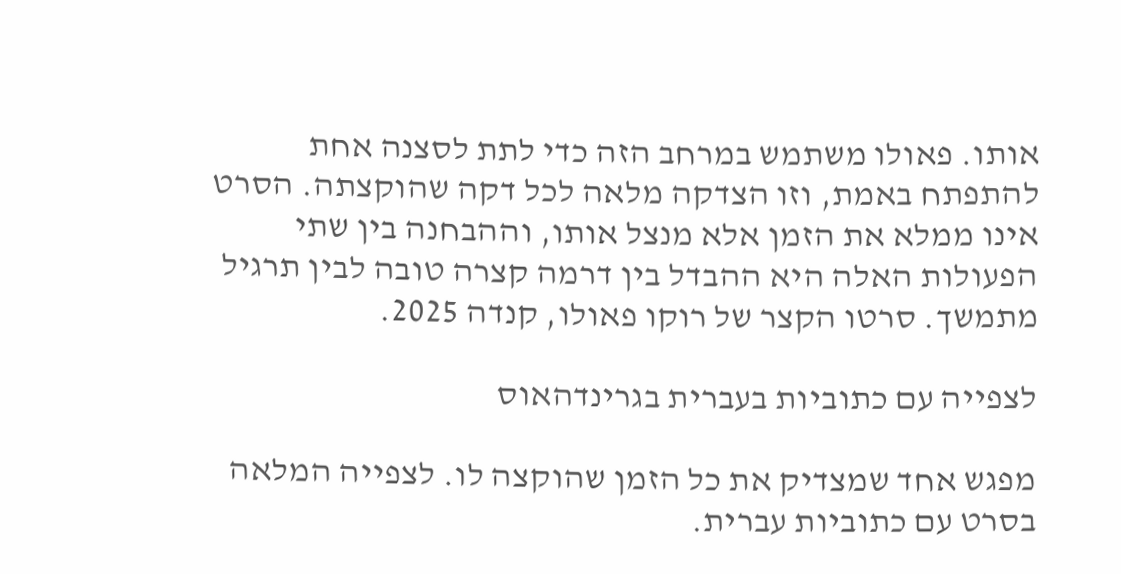אותו. פאולו משתמש במרחב הזה כדי לתת לסצנה אחת להתפתח באמת, וזו הצדקה מלאה לכל דקה שהוקצתה. הסרט אינו ממלא את הזמן אלא מנצל אותו, וההבחנה בין שתי הפעולות האלה היא ההבדל בין דרמה קצרה טובה לבין תרגיל מתמשך. סרטו הקצר של רוקו פאולו, קנדה 2025.

לצפייה עם כתוביות בעברית בגרינדהאוס

מפגש אחד שמצדיק את כל הזמן שהוקצה לו. לצפייה המלאה בסרט עם כתוביות עברית.